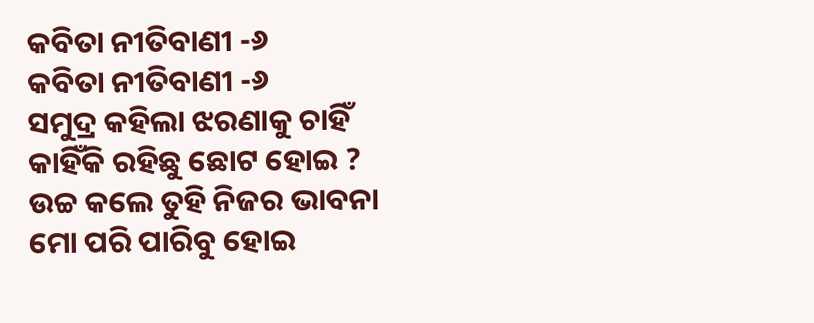କବିତା ନୀତିବାଣୀ -୬
କବିତା ନୀତିବାଣୀ -୬
ସମୁଦ୍ର କହିଲା ଝରଣାକୁ ଚାହିଁ
କାହିଁକି ରହିଛୁ ଛୋଟ ହୋଇ ?
ଉଚ୍ଚ କଲେ ତୁହି ନିଜର ଭାବନା
ମୋ ପରି ପାରିବୁ ହୋଇ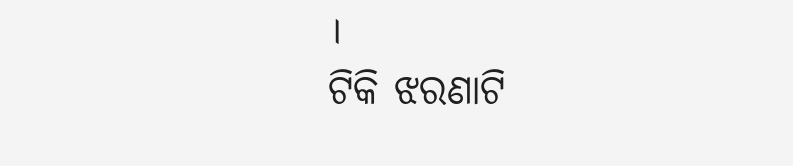।
ଟିକି ଝରଣାଟି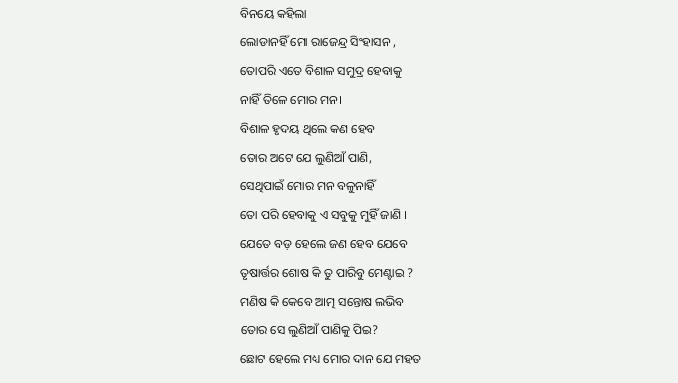ବିନୟେ କହିଲା
ଲୋଡାନହିଁ ମୋ ରାଜେନ୍ଦ୍ର ସିଂହାସନ ,
ତୋପରି ଏତେ ବିଶାଳ ସମୁଦ୍ର ହେବାକୁ
ନାହିଁ ତିଳେ ମୋର ମନ।
ବିଶାଳ ହୃଦୟ ଥିଲେ କଣ ହେବ
ତୋର ଅଟେ ଯେ ଲୁଣିଆଁ ପାଣି,
ସେଥିପାଇଁ ମୋର ମନ ବଳୁନାହିଁ
ତୋ ପରି ହେବାକୁ ଏ ସବୁକୁ ମୁହିଁ ଜାଣି ।
ଯେତେ ବଡ଼ ହେଲେ ଜଣ ହେବ ଯେବେ
ତୃଷାର୍ତ୍ତର ଶୋଷ କି ତୁ ପାରିବୁ ମେଣ୍ଟାଇ ?
ମଣିଷ କି କେବେ ଆତ୍ମ ସନ୍ତୋଷ ଲଭିବ
ତୋର ସେ ଲୁଣିଆଁ ପାଣିକୁ ପିଇ?
ଛୋଟ ହେଲେ ମଧ୍ୟ ମୋର ଦାନ ଯେ ମହତ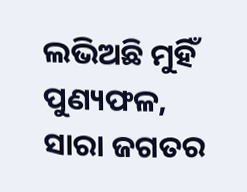ଲଭିଅଛି ମୁହିଁ ପୁଣ୍ୟଫଳ,
ସାରା ଜଗତର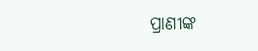ପ୍ରାଣୀଙ୍କ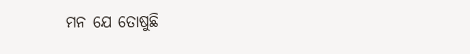ମନ ଯେ ତୋଷୁଛି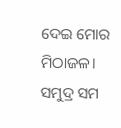ଦେଇ ମୋର ମିଠାଜଳ।
ସମୁଦ୍ର ସମ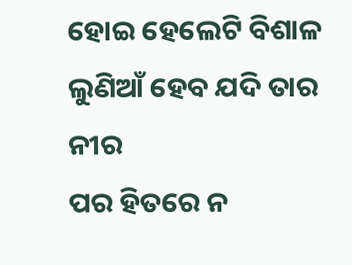ହୋଇ ହେଲେଟି ବିଶାଳ
ଲୁଣିଆଁ ହେବ ଯଦି ତାର ନୀର
ପର ହିତରେ ନ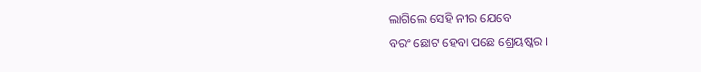ଲାଗିଲେ ସେହି ନୀର ଯେବେ
ବରଂ ଛୋଟ ହେବା ପଛେ ଶ୍ରେୟଷ୍କର ।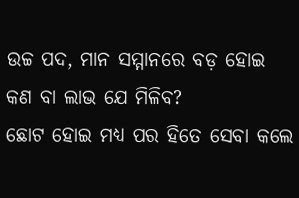ଉଚ୍ଚ ପଦ, ମାନ ସମ୍ମାନରେ ବଡ଼ ହୋଇ
କଣ ବା ଲାଭ ଯେ ମିଳିବ?
ଛୋଟ ହୋଇ ମଧ୍ୟ ପର ହିତେ ସେବା କଲେ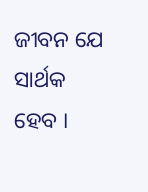ଜୀବନ ଯେ ସାର୍ଥକ ହେବ ।